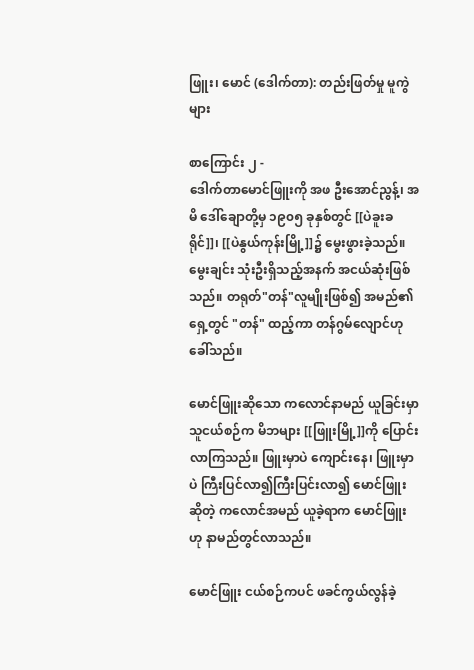ဖြူး၊ မောင် (ဒေါက်တာ): တည်းဖြတ်မှု မူကွဲများ

စာကြောင်း ၂ -
ဒေါက်တာမောင်ဖြူးကို အဖ ဦးအောင်ညွန့်၊ အမိ ဒေါ်ချောတို့မှ ၁၉၀၅ ခုနှစ်တွင် [[ပဲခူးခရိုင်]]၊ [[ပဲနွယ်ကုန်းမြို့]]၌ မွေးဖွားခဲ့သည်။ မွေးချင်း သုံးဦးရှိသည့်အနက် အငယ်ဆုံးဖြစ်သည်။ တရုတ်"တန်"လူမျိုးဖြစ်၍ အမည်၏ရှေ့တွင် "တန်" ထည့်ကာ တန်ဂွမ်လျောင်ဟု ခေါ်သည်။

မောင်ဖြူးဆိုသော ကလောင်နာမည် ယူခြင်းမှာ သူငယ်စဉ်က မိဘများ [[ဖြူးမြို့]]ကို ပြောင်းလာကြသည်။ ဖြူးမှာပဲ ကျောင်းနေ၊ ဖြူးမှာပဲ ကြီးပြင်လာ၍ကြီးပြင်းလာ၍ မောင်ဖြူးဆိုတဲ့ ကလောင်အမည် ယူခဲ့ရာက မောင်ဖြူးဟု နာမည်တွင်လာသည်။

မောင်ဖြူး ငယ်စဉ်ကပင် ဖခင်ကွယ်လွန်ခဲ့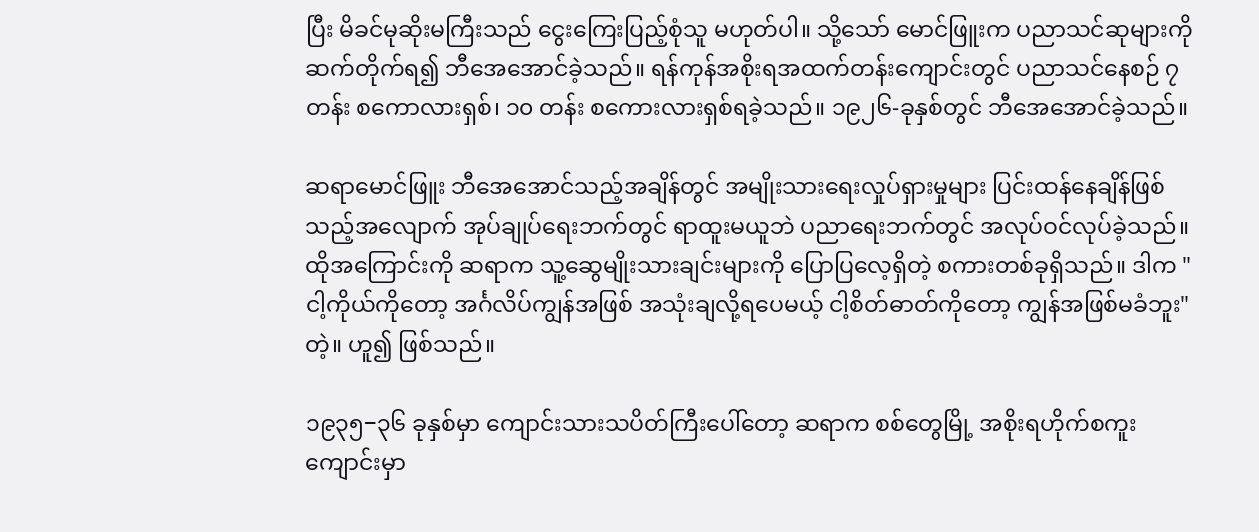ပြီး မိခင်မုဆိုးမကြီးသည် ငွေးကြေးပြည့်စုံသူ မဟုတ်ပါ။ သို့သော် မောင်ဖြူးက ပညာသင်ဆုများကို ဆက်တိုက်ရ၍ ဘီအေအောင်ခဲ့သည်။ ရန်ကုန်အစိုးရအထက်တန်းကျောင်းတွင် ပညာသင်နေစဉ် ၇ တန်း စကောလားရှစ်၊ ၁၀ တန်း စကေားလားရှစ်ရခဲ့သည်။ ၁၉၂၆-ခုနှစ်တွင် ဘီအေအောင်ခဲ့သည်။

ဆရာမောင်ဖြူး ဘီအေအောင်သည့်အချိန်တွင် အမျိုးသားရေးလှုပ်ရှားမှုများ ပြင်းထန်နေချိန်ဖြစ်သည့်အလျောက် အုပ်ချုပ်ရေးဘက်တွင် ရာထူးမယူဘဲ ပညာရေးဘက်တွင် အလုပ်ဝင်လုပ်ခဲ့သည်။ ထိုအကြောင်းကို ဆရာက သူ့ဆွေမျိုးသားချင်းများကို ပြောပြလေ့ရှိတဲ့ စကားတစ်ခုရှိသည်။ ဒါက "ငါ့ကိုယ်ကိုတော့ အင်္ဂလိပ်ကျွန်အဖြစ် အသုံးချလို့ရပေမယ့် ငါ့စိတ်ဓာတ်ကိုတော့ ကျွန်အဖြစ်မခံဘူး"တဲ့။ ဟူ၍ ဖြစ်သည်။

၁၉၃၅−၃၆ ခုနှစ်မှာ ကျောင်းသားသပိတ်ကြီးပေါ်တော့ ဆရာက စစ်တွေမြို့ အစိုးရဟိုက်စကူးကျောင်းမှာ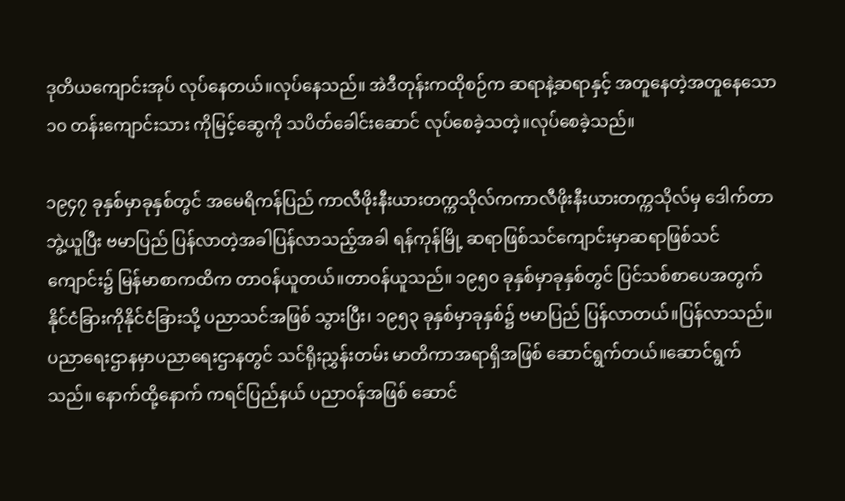ဒုတိယကျောင်းအုပ် လုပ်နေတယ်။လုပ်နေသည်။ အဲဒီတုန်းကထိုစဉ်က ဆရာနဲ့ဆရာနှင့် အတူနေတဲ့အတူနေသော ၁၀ တန်းကျောင်းသား ကိုမြင့်ဆွေကို သပိတ်ခေါင်းဆောင် လုပ်စေခဲ့သတဲ့။လုပ်စေခဲ့သည်။

၁၉၄၇ ခုနှစ်မှာခုနှစ်တွင် အမေရိကန်ပြည် ကာလီဖိုးနီးယားတက္ကသိုလ်ကကာလီဖိုးနီးယားတက္ကသိုလ်မှ ဒေါက်တာဘွဲ့ယူပြီး ဗမာပြည် ပြန်လာတဲ့အခါပြန်လာသည့်အခါ ရန်ကုန်မြို့ ဆရာဖြစ်သင်ကျောင်းမှာဆရာဖြစ်သင်ကျောင်း၌ မြန်မာစာကထိက တာဝန်ယူတယ်။တာဝန်ယူသည်။ ၁၉၅၀ ခုနှစ်မှာခုနှစ်တွင် ပြင်သစ်စာပေအတွက် နိုင်ငံခြားကိုနိုင်ငံခြားသို့ ပညာသင်အဖြစ် သွားပြီး၊ ၁၉၅၃ ခုနှစ်မှာခုနှစ်၌ ဗမာပြည် ပြန်လာတယ်။ပြန်လာသည်။ ပညာရေးဌာနမှာပညာရေးဌာနတွင် သင်ရိုးညွှန်းတမ်း မာတိကာအရာရှိအဖြစ် ဆောင်ရွက်တယ်။ဆောင်ရွက်သည်။ နောက်ထို့နောက် ကရင်ပြည်နယ် ပညာဝန်အဖြစ် ဆောင်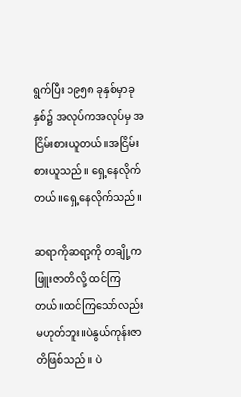ရွက်ပြီး ၁၉၅၈ ခုနှစ်မှာခုနှစ်၌ အလုပ်ကအလုပ်မှ အငြိမ်းစားယူတယ်။အငြိမ်းစားယူသည်။ ရှေ့နေလိုက်တယ်။ရှေ့နေလိုက်သည်။

ဆရာကိုဆရာ့ကို တချို့က ဖြူးဇာတိလို့ ထင်ကြတယ်။ထင်ကြသော်လည်း မဟုတ်ဘူး။ပဲနွယ်ကုန်းဇာတိဖြစ်သည်။ ပဲ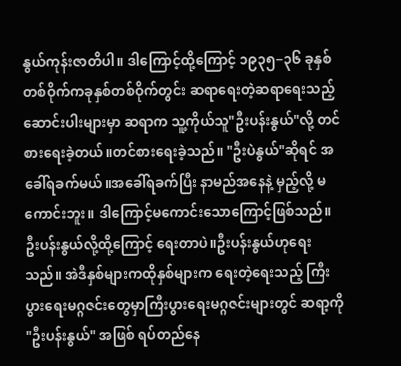နွယ်ကုန်းဇာတိပါ။ ဒါကြောင့်ထို့ကြောင့် ၁၉၃၅−၃၆ ခုနှစ်တစ်ဝိုက်ကခုနှစ်တစ်ဝိုက်တွင်း ဆရာရေးတဲ့ဆရာရေးသည့် ဆောင်းပါးများမှာ ဆရာက သူ့ကိုယ်သူ"ဦးပန်းနွယ်"လို့ တင်စားရေးခဲ့တယ်။တင်စားရေးခဲ့သည်။ "ဦးပဲနွယ်"ဆိုရင် အခေါ်ရခက်မယ်။အခေါ်ရခက်ပြီး နာမည်အနေနဲ့ မှည့်လို့ မကောင်းဘူး။ ဒါကြောင့်မကောင်းသောကြောင့်ဖြစ်သည်။ ဦးပန်းနွယ်လို့ထို့ကြောင့် ရေးတာပဲ။ဦးပန်းနွယ်ဟုရေးသည်။ အဲဒီနှစ်များကထိုနှစ်များက ရေးတဲ့ရေးသည့် ကြီးပွားရေးမဂ္ဂဇင်းတွေမှာကြီးပွားရေးမဂ္ဂဇင်းများတွင် ဆရာ့ကို "ဦးပန်းနွယ်" အဖြစ် ရပ်တည်နေ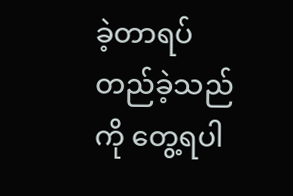ခဲ့တာရပ်တည်ခဲ့သည်ကို တွေ့ရပါ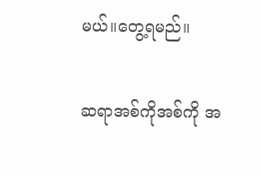မယ်။တွေ့ရမည်။

ဆရာအစ်ကိုအစ်ကို အ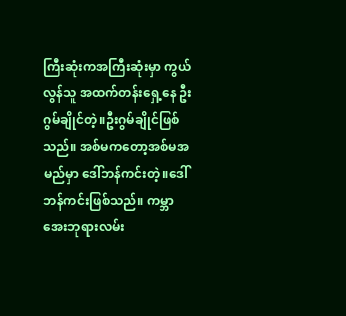ကြီးဆုံးကအကြီးဆုံးမှာ ကွယ်လွန်သူ အထက်တန်းရှေ့နေ ဦးဂွမ်ချိုင်တဲ့။ဦးဂွမ်ချိုင်ဖြစ်သည်။ အစ်မကတော့အစ်မအမည်မှာ ဒေါ်ဘန်ကင်းတဲ့။ဒေါ်ဘန်ကင်းဖြစ်သည်။ ကမ္ဘာအေးဘုရားလမ်း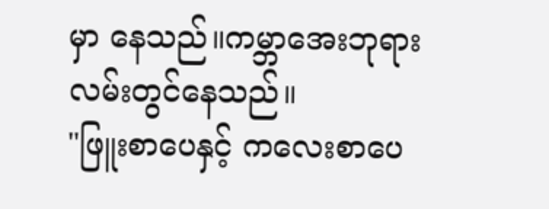မှာ နေသည်။ကမ္ဘာအေးဘုရားလမ်းတွင်နေသည်။
"ဖြူးစာပေနှင့် ကလေးစာပေ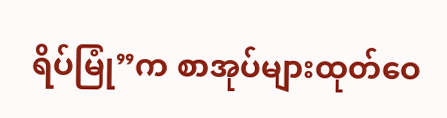ရိပ်မြုံ”က စာအုပ်များထုတ်ဝေ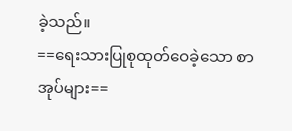ခဲ့သည်။
==ရေးသားပြုစုထုတ်ဝေခဲ့သော စာအုပ်များ==